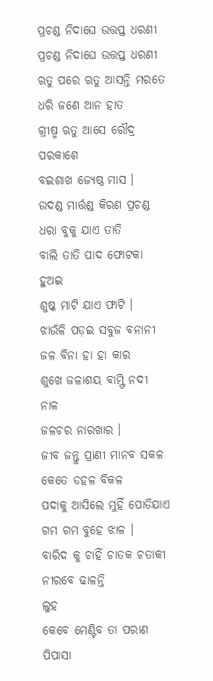ପ୍ରଚଣ୍ଡ ନିଦାଘେ ଉତ୍ତପ୍ତ ଧରଣୀ
ପ୍ରଚଣ୍ଡ ନିଦାଘେ ଉତ୍ତପ୍ତ ଧରଣୀ
ଋତୁ ପରେ ଋତୁ ଆସନ୍ତି ମରତେ
ଧରି ଜଣେ ଆନ ହାତ
ଗ୍ରୀଷ୍ମ ଋତୁ ଆସେ ରୌଦ୍ର ପରକାଶେ
ବଇଶାଖ ଜ୍ୟେଷ୍ଠ ମାସ ।
ଉଦଣ୍ଡ ମାର୍ତ୍ତଣ୍ଡ କିରଣ ପ୍ରଚଣ୍ଡ
ଧରା ବୁକୁ ଯାଏ ତାତି
ବାଲି ତାତି ପାଦ ଫୋଟକା ହୁଅଇ
ଶୁଷ୍କ ମାଟି ଯାଏ ଫାଟି ।
ଝାଉଁଳି ପଡ଼ଇ ସବୁଜ ବନାନୀ
ଜଳ ବିନା ହା ହା କାର
ଶୁଖେ ଜଳାଶୟ ବାମ୍ଫି ନଦୀ ନାଳ
ଜଳଚର ନାରଖାର ।
ଜୀବ ଜନ୍ତୁ ପ୍ରାଣୀ ମାନବ ସକଳ
କେତେ ଡହଳ ବିକଳ
ପଦାକୁ ଆସିଲେ ମୁହିଁ ପୋଡିଯାଏ
ଗମ ଗମ ବୁହେ ଝାଳ ।
ବାରିଦ କୁ ଚାହିଁ ଚାତକ ଚତାକୀ
ନୀରବେ ଢାଳନ୍ତି
ଲୁହ
କେବେ ମେଣ୍ଟିବ ତା ପରାଣ ପିପାସା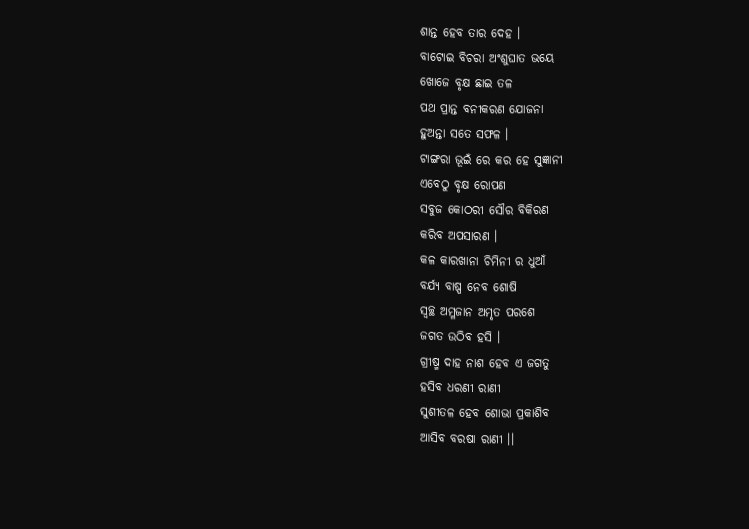ଶାନ୍ତ ହେବ ତାର ଦେହ ।
ବାଟୋଇ ବିଚରା ଅଂଶୁଘାତ ଭୟେ
ଖୋଜେ ବୃକ୍ଷ ଛାଇ ତଳ
ପଥ ପ୍ରାନ୍ତ ବନୀକରଣ ଯୋଜନା
ହୁଅନ୍ତା ସତେ ସଫଳ ।
ଟାଙ୍ଗରା ଭୂଇଁ ରେ କର ହେ ସୁଜ୍ଞାନୀ
ଏବେଠୁ ବୃକ୍ଷ ରୋପଣ
ସବୁଜ କୋଠରୀ ସୌର ବିକିରଣ
କରିବ ଅପସାରଣ ।
କଳ କାରଖାନା ଚିମିନୀ ର ଧୁଆଁ
ବର୍ଯ୍ୟ ବାଷ୍ପ ନେବ ଶୋଷି
ସ୍ୱଚ୍ଛ ଅମ୍ଳଜାନ ଅମୃତ ପରଶେ
ଜଗତ ଉଠିବ ହସି ।
ଗ୍ରୀଷ୍ମ ଦାହ ନାଶ ହେବ ଏ ଜଗତୁ
ହସିବ ଧରଣୀ ରାଣୀ
ସୁଶୀତଳ ହେବ ଶୋଭା ପ୍ରକାଶିବ
ଆସିବ ବରଷା ରାଣୀ ।।